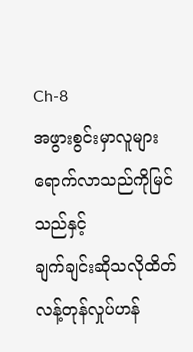Ch-8
အဖွားစွင်းမှာလူများရောက်လာသည်ကိုမြင်သည်နှင့်
ချက်ချင်းဆိုသလိုထိတ်လန့်တုန်လှုပ်ဟန်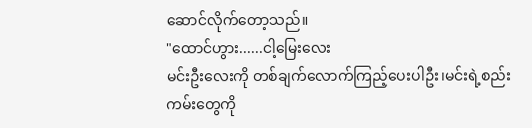ဆောင်လိုက်တော့သည်။
"ထောင်ဟွား......ငါ့မြေးလေး
မင်းဦးလေးကို တစ်ချက်လောက်ကြည့်ပေးပါဦး၊မင်းရဲ့စည်းကမ်းတွေကို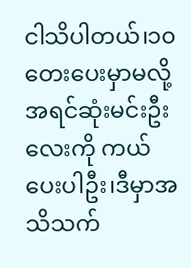ငါသိပါတယ်၊၁၀တေးပေးမှာမလို့ အရင်ဆုံးမင်းဦးလေးကို ကယ်ပေးပါဦး၊ဒီမှာအသိသက်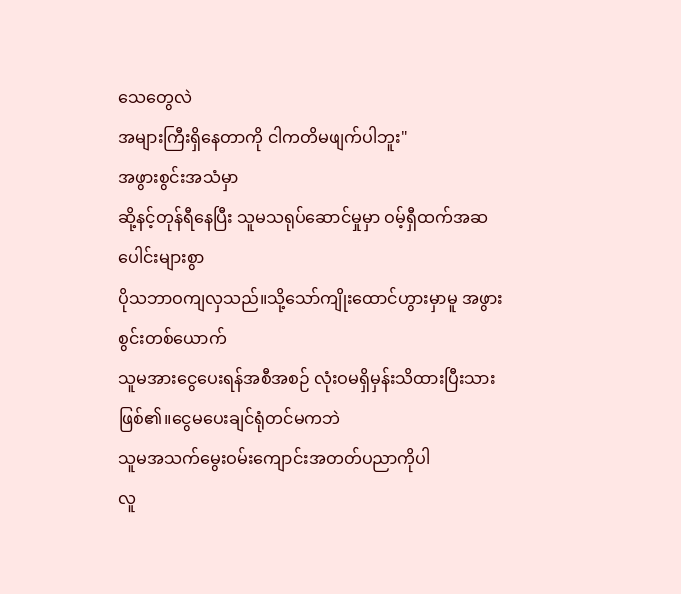သေတွေလဲ
အများကြီးရှိနေတာကို ငါကတိမဖျက်ပါဘူး"
အဖွားစွင်းအသံမှာ
ဆို့နင့်တုန်ရီနေပြီး သူမသရုပ်ဆောင်မှုမှာ ဝမ့်ရှီထက်အဆပေါင်းများစွာ
ပိုသဘာဝကျလှသည်။သို့သော်ကျိုးထောင်ဟွားမှာမူ အဖွားစွင်းတစ်ယောက်
သူမအားငွေပေးရန်အစီအစဉ် လုံးဝမရှိမှန်းသိထားပြီးသားဖြစ်၏။ငွေမပေးချင်ရုံတင်မကဘဲ
သူမအသက်မွေးဝမ်းကျောင်းအတတ်ပညာကိုပါ
လူ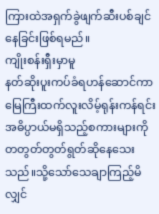ကြားထဲအရှက်ခွဲဖျက်ဆီးပစ်ချင်နေခြင်းဖြစ်ရမည်။
ကျိုးစန်းရှီးမှာမူ
နတ်ဆိုးပူးကပ်ခံရဟန်ဆောင်ကာ
မြေကြီးထက်လူးလိမ့်ရုန်းကန်ရင်းအဓိပ္ပာယ်မရှိသည့်စကားများကို
တတွတ်တွတ်ရွတ်ဆိုနေသေးသည်။သို့သော်သေချာကြည့်မိလျှင်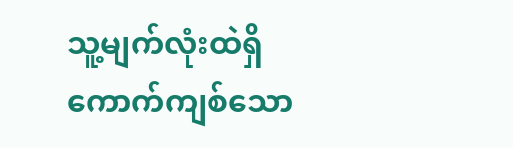သူ့မျက်လုံးထဲရှိ
ကောက်ကျစ်သော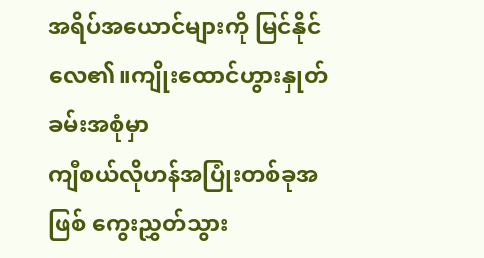အရိပ်အယောင်များကို မြင်နိုင်လေ၏။ကျိုးထောင်ဟွားနှုတ်ခမ်းအစုံမှာ
ကျီစယ်လိုဟန်အပြုံးတစ်ခုအဖြစ် ကွေးညွှတ်သွား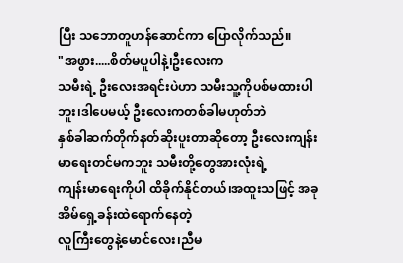ပြီး သဘောတူဟန်ဆောင်ကာ ပြောလိုက်သည်။
"အဖွား.....စိတ်မပူပါနဲ့၊ဦးလေးက
သမီးရဲ့ ဦးလေးအရင်းပဲဟာ သမီးသူ့ကိုပစ်မထားပါဘူး၊ဒါပေမယ့် ဦးလေးကတစ်ခါမဟုတ်ဘဲ
နှစ်ခါဆက်တိုက်နတ်ဆိုးပူးတာဆိုတော့ ဦးလေးကျန်းမာရေးတင်မကဘူး သမီးတို့တွေအားလုံးရဲ့
ကျန်းမာရေးကိုပါ ထိခိုက်နိုင်တယ်၊အထူးသဖြင့် အခုအိမ်ရှေ့ခန်းထဲရောက်နေတဲ့
လူကြီးတွေနဲ့မောင်လေး၊ညီမ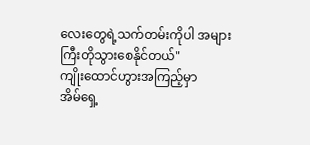လေးတွေရဲ့သက်တမ်းကိုပါ အများကြီးတိုသွားစေနိုင်တယ်"
ကျိုးထောင်ဟွားအကြည့်မှာ
အိမ်ရှေ့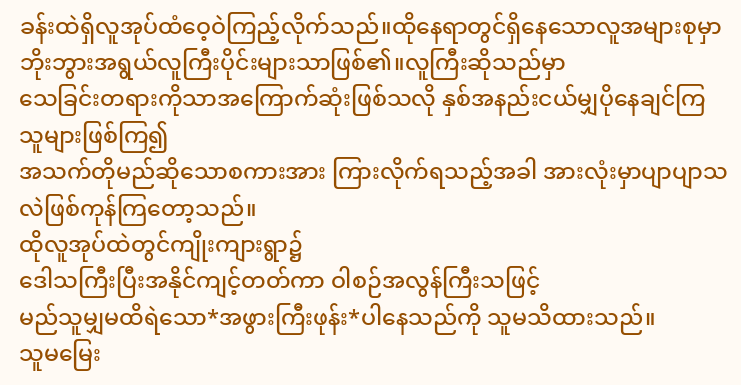ခန်းထဲရှိလူအုပ်ထံဝေ့ဝဲကြည့်လိုက်သည်။ထိုနေရာတွင်ရှိနေသောလူအများစုမှာ
ဘိုးဘွားအရွယ်လူကြီးပိုင်းများသာဖြစ်၏။လူကြီးဆိုသည်မှာ
သေခြင်းတရားကိုသာအကြောက်ဆုံးဖြစ်သလို နှစ်အနည်းငယ်မျှပိုနေချင်ကြသူများဖြစ်ကြ၍
အသက်တိုမည်ဆိုသောစကားအား ကြားလိုက်ရသည့်အခါ အားလုံးမှာပျာပျာသလဲဖြစ်ကုန်ကြတော့သည်။
ထိုလူအုပ်ထဲတွင်ကျိုးကျားရွာ၌
ဒေါသကြီးပြီးအနိုင်ကျင့်တတ်ကာ ဝါစဉ်အလွန်ကြီးသဖြင့်
မည်သူမျှမထိရဲသော*အဖွားကြီးဖုန်း*ပါနေသည်ကို သူမသိထားသည်။
သူမမြေး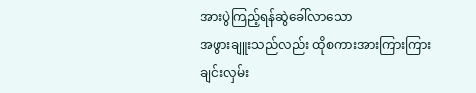အားပွဲကြည့်ရန်ဆွဲခေါ်လာသော
အဖွားချူးသည်လည်း ထိုစကားအားကြားကြားချင်းလှမ်း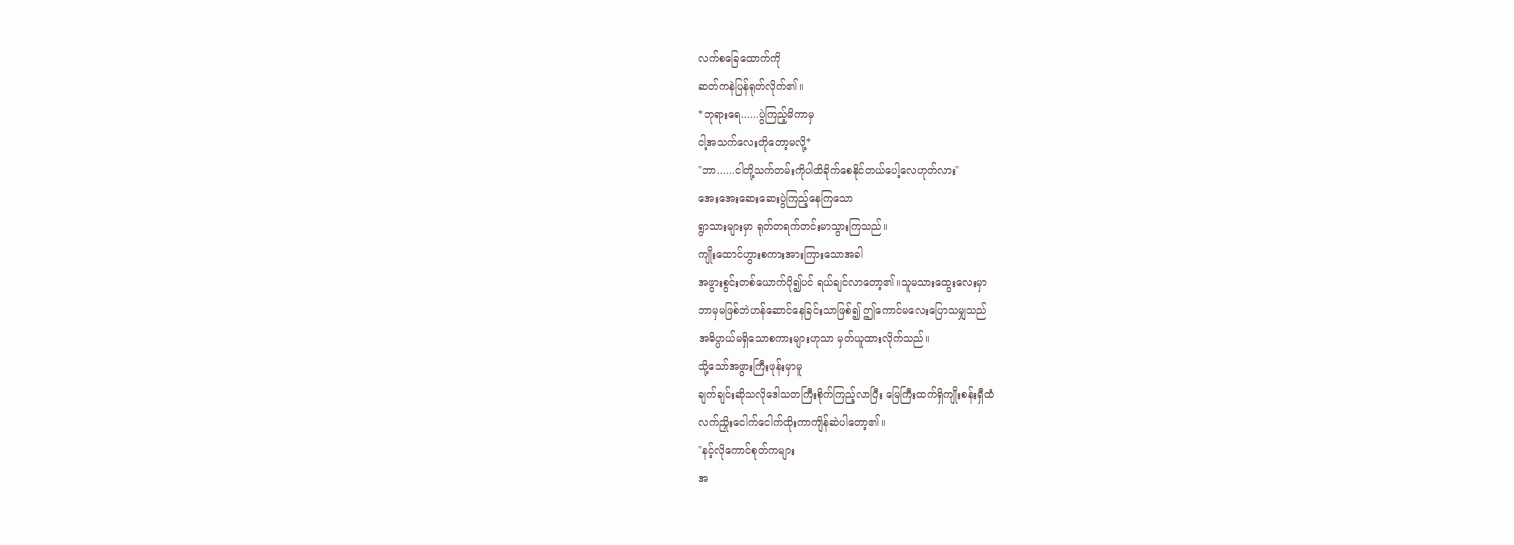လက်စခြေထောက်ကို
ဆတ်ကနဲပြန်ရုတ်လိုက်၏။
*ဘုရားရေ......ပွဲကြည့်မိကာမှ
ငါ့အသက်လေးတိုတော့မလို့*
"ဘာ......ငါတို့သက်တမ်းကိုပါထိခိုက်စေနိုင်တယ်ပေါ့လေဟုတ်လား"
အေးအေးဆေးဆေးပွဲကြည့်နေကြသော
ရွာသားများမှာ ရုတ်တရက်တင်းမာသွားကြသည်။
ကျိုးထောင်ဟွားစကားအားကြားသောအခါ
အဖွားစွင်းတစ်ယောက်ပို၍ပင် ရယ်ချင်လာတော့၏။သူမသားထွေးလေးမှာ
ဘာမှမဖြစ်ဘဲဟန်ဆောင်နေခြင်းသာဖြစ်၍ ဤကောင်မလေးပြောသမျှသည်
အဓိပ္ပာယ်မရှိသောစကားများဟုသာ မှတ်ယူထားလိုက်သည်။
သို့သော်အဖွားကြီးဖုန်းမှာမူ
ချက်ချင်းဆိုသလိုဒေါသတကြီးစိုက်ကြည့်လာပြီး မြေကြီးထက်ရှိကျိုးစန်းရှီထံ
လက်ညှိုးငေါက်ငေါက်ထိုးကာကျိန်ဆဲပါတော့၏။
"နင့်လိုကောင်စုတ်ကများ
အ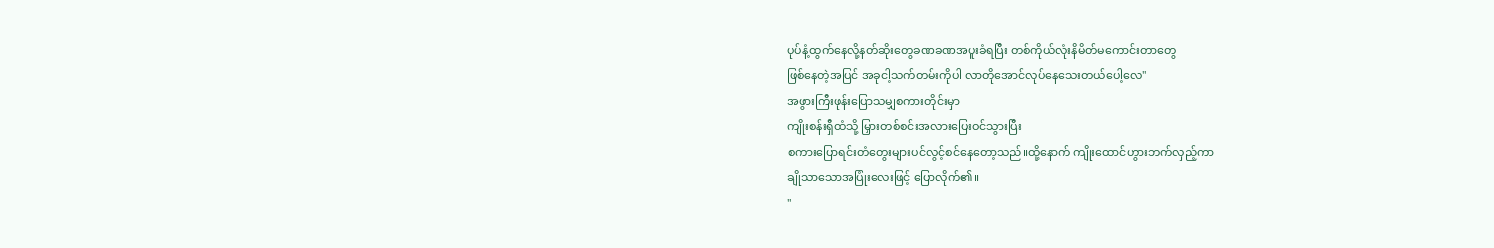ပုပ်နံ့ထွက်နေလို့နတ်ဆိုးတွေခဏခဏအပူးခံရပြီး တစ်ကိုယ်လုံးနိမိတ်မကောင်းတာတွေ
ဖြစ်နေတဲ့အပြင် အခုငါ့သက်တမ်းကိုပါ လာတိုအောင်လုပ်နေသေးတယ်ပေါ့လေ"
အဖွားကြီးဖုန်းပြောသမျှစကားတိုင်းမှာ
ကျိုးစန်းရှီထံသို့ မြှားတစ်စင်းအလားပြေးဝင်သွားပြီး
စကားပြောရင်းတံတွေးများပင်လွင့်စင်နေတော့သည်။ထို့နောက် ကျိုးထောင်ဟွားဘက်လှည့်ကာ
ချိုသာသောအပြုံးလေးဖြင့် ပြောလိုက်၏။
"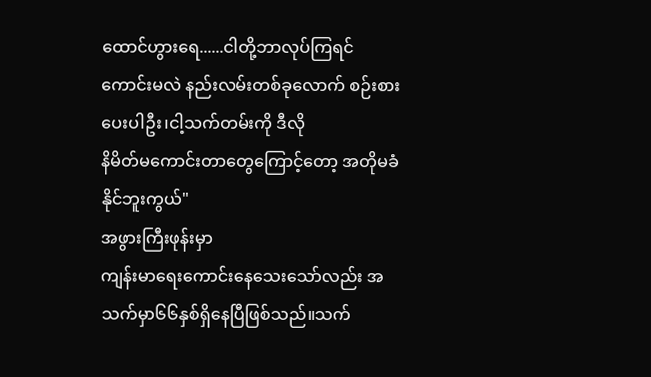ထောင်ဟွားရေ......ငါတို့ဘာလုပ်ကြရင်
ကောင်းမလဲ နည်းလမ်းတစ်ခုလောက် စဉ်းစားပေးပါဦး၊ငါ့သက်တမ်းကို ဒီလို
နိမိတ်မကောင်းတာတွေကြောင့်တော့ အတိုမခံနိုင်ဘူးကွယ်"
အဖွားကြီးဖုန်းမှာ
ကျန်းမာရေးကောင်းနေသေးသော်လည်း အသက်မှာ၆၆နှစ်ရှိနေပြီဖြစ်သည်။သက်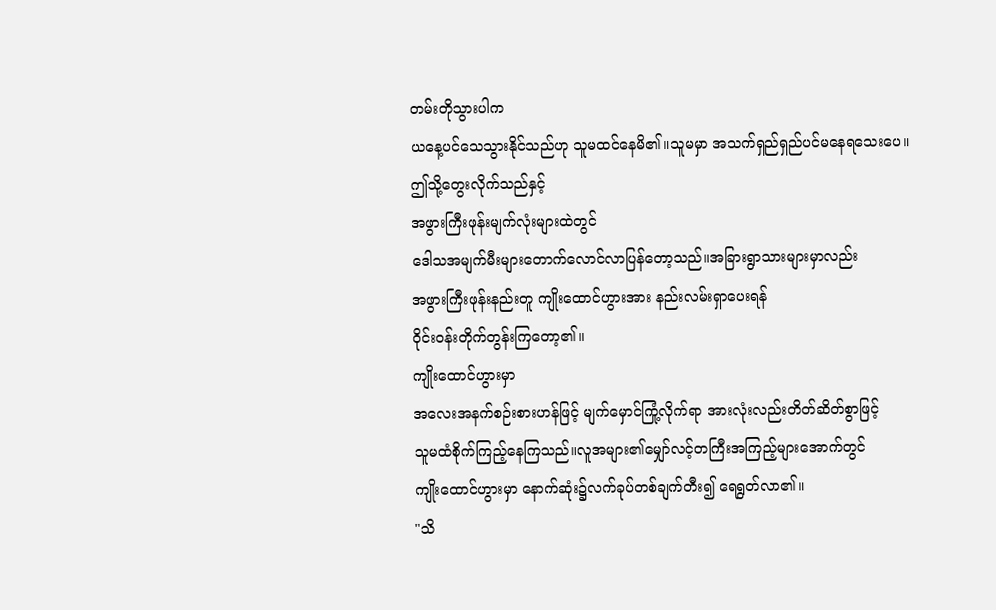တမ်းတိုသွားပါက
ယနေ့ပင်သေသွားနိုင်သည်ဟု သူမထင်နေမိ၏။သူမမှာ အသက်ရှည်ရှည်ပင်မနေရသေးပေ။
ဤသို့တွေးလိုက်သည်နှင့်
အဖွားကြီးဖုန်းမျက်လုံးများထဲတွင်
ဒေါသအမျက်မီးများတောက်လောင်လာပြန်တော့သည်။အခြားရွာသားများမှာလည်း
အဖွားကြီးဖုန်းနည်းတူ ကျိုးထောင်ဟွားအား နည်းလမ်းရှာပေးရန်
ဝိုင်းဝန်းတိုက်တွန်းကြတော့၏။
ကျိုးထောင်ဟွားမှာ
အလေးအနက်စဉ်းစားဟန်ဖြင့် မျက်မှောင်ကြုံ့လိုက်ရာ အားလုံးလည်းတိတ်ဆိတ်စွာဖြင့်
သူမထံစိုက်ကြည့်နေကြသည်။လူအများ၏မျှော်လင့်တကြီးအကြည့်များအောက်တွင်
ကျိုးထောင်ဟွားမှာ နောက်ဆုံး၌လက်ခုပ်တစ်ချက်တီး၍ ရေရွတ်လာ၏။
"သိ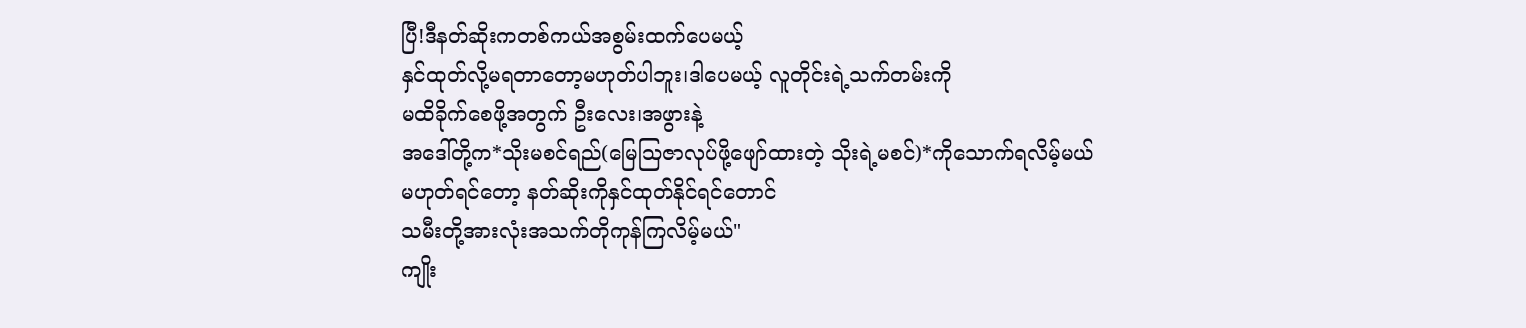ပြီ!ဒီနတ်ဆိုးကတစ်ကယ်အစွမ်းထက်ပေမယ့်
နှင်ထုတ်လို့မရတာတော့မဟုတ်ပါဘူး၊ဒါပေမယ့် လူတိုင်းရဲ့သက်တမ်းကို
မထိခိုက်စေဖို့အတွက် ဦးလေး၊အဖွားနဲ့
အဒေါ်တို့က*သိုးမစင်ရည်(မြေဩဇာလုပ်ဖို့ဖျော်ထားတဲ့ သိုးရဲ့မစင်)*ကိုသောက်ရလိမ့်မယ်
မဟုတ်ရင်တော့ နတ်ဆိုးကိုနှင်ထုတ်နိုင်ရင်တောင်
သမီးတို့အားလုံးအသက်တိုကုန်ကြလိမ့်မယ်"
ကျိုး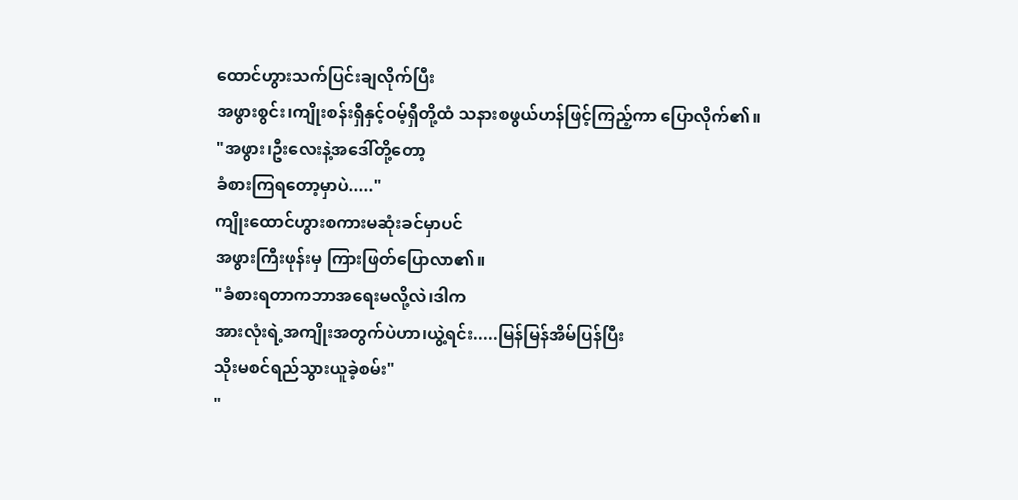ထောင်ဟွားသက်ပြင်းချလိုက်ပြီး
အဖွားစွင်း၊ကျိုးစန်းရှီနှင့်ဝမ့်ရှီတို့ထံ သနားစဖွယ်ဟန်ဖြင့်ကြည့်ကာ ပြောလိုက်၏။
"အဖွား၊ဦးလေးနဲ့အဒေါ်တို့တော့
ခံစားကြရတော့မှာပဲ....."
ကျိုးထောင်ဟွားစကားမဆုံးခင်မှာပင်
အဖွားကြီးဖုန်းမှ ကြားဖြတ်ပြောလာ၏။
"ခံစားရတာကဘာအရေးမလို့လဲ၊ဒါက
အားလုံးရဲ့အကျိုးအတွက်ပဲဟာ၊ယွဲ့ရင်း.....မြန်မြန်အိမ်ပြန်ပြီး
သိုးမစင်ရည်သွားယူခဲ့စမ်း"
"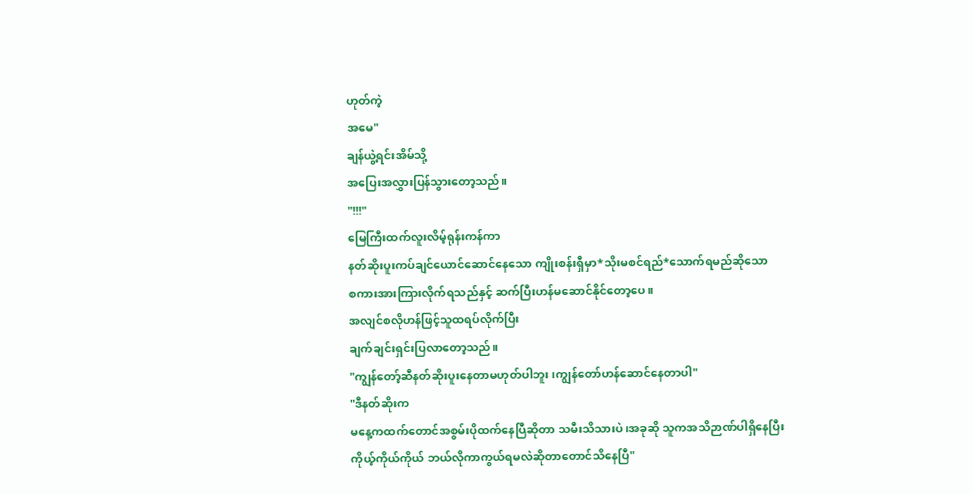ဟုတ်ကဲ့
အမေ"
ချန်ယွဲ့ရင်းအိမ်သို့
အပြေးအလွှားပြန်သွားတော့သည်။
"!!!"
မြေကြီးထက်လူးလိမ့်ရုန်းကန်ကာ
နတ်ဆိုးပူးကပ်ချင်ယောင်ဆောင်နေသော ကျိုးစန်းရှီမှာ*သိုးမစင်ရည်*သောက်ရမည်ဆိုသော
စကားအားကြားလိုက်ရသည်နှင့် ဆက်ပြီးဟန်မဆောင်နိုင်တော့ပေ။
အလျင်စလိုဟန်ဖြင့်သူထရပ်လိုက်ပြီး
ချက်ချင်းရှင်းပြလာတော့သည်။
"ကျွန်တော့်ဆီနတ်ဆိုးပူးနေတာမဟုတ်ပါဘူး၊ကျွန်တော်ဟန်ဆောင်နေတာပါ"
"ဒီနတ်ဆိုးက
မနေ့ကထက်တောင်အစွမ်းပိုထက်နေပြီဆိုတာ သမီးသိသားပဲ၊အခုဆို သူကအသိဉာဏ်ပါရှိနေပြီး
ကိုယ့်ကိုယ်ကိုယ် ဘယ်လိုကာကွယ်ရမလဲဆိုတာတောင်သိနေပြီ"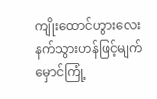ကျိုးထောင်ဟွားလေးနက်သွားဟန်ဖြင့်မျက်မှောင်ကြုံ့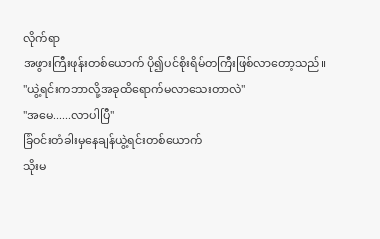လိုက်ရာ
အဖွားကြီးဖုန်းတစ်ယောက် ပို၍ပင်စိုးရိမ်တကြီးဖြစ်လာတော့သည်။
"ယွဲ့ရင်းကဘာလို့အခုထိရောက်မလာသေးတာလဲ"
"အမေ......လာပါပြီ"
ခြံဝင်းတံခါးမှနေချန်ယွဲ့ရင်းတစ်ယောက်
သိုးမ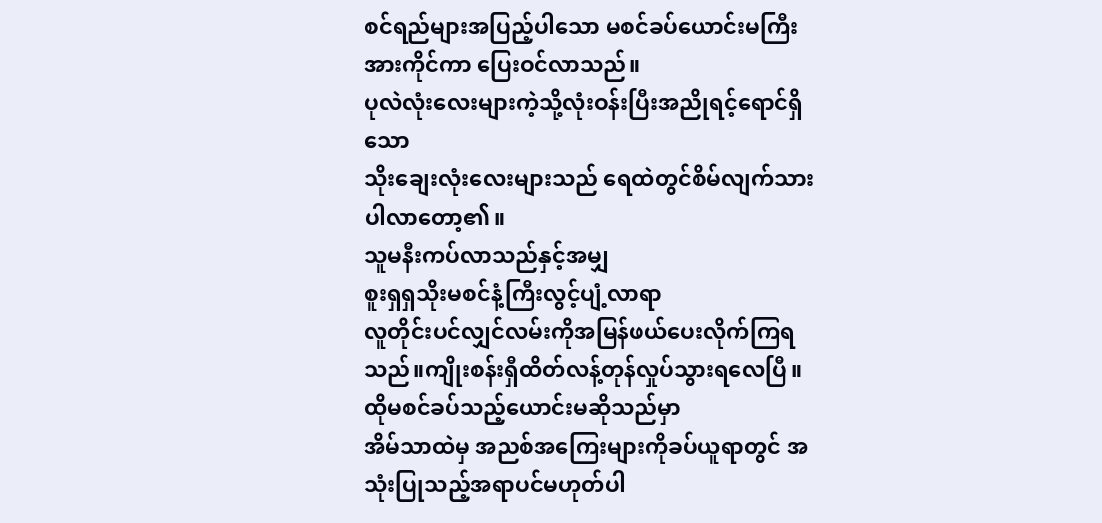စင်ရည်များအပြည့်ပါသော မစင်ခပ်ယောင်းမကြီးအားကိုင်ကာ ပြေးဝင်လာသည်။
ပုလဲလုံးလေးများကဲ့သို့လုံးဝန်းပြီးအညိုရင့်ရောင်ရှိသော
သိုးချေးလုံးလေးများသည် ရေထဲတွင်စိမ်လျက်သား ပါလာတော့၏။
သူမနီးကပ်လာသည်နှင့်အမျှ
စူးရှရှသိုးမစင်နံ့ကြီးလွင့်ပျံ့လာရာ
လူတိုင်းပင်လျှင်လမ်းကိုအမြန်ဖယ်ပေးလိုက်ကြရသည်။ကျိုးစန်းရှီထိတ်လန့်တုန်လှုပ်သွားရလေပြီ။ထိုမစင်ခပ်သည့်ယောင်းမဆိုသည်မှာ
အိမ်သာထဲမှ အညစ်အကြေးများကိုခပ်ယူရာတွင် အသုံးပြုသည့်အရာပင်မဟုတ်ပါ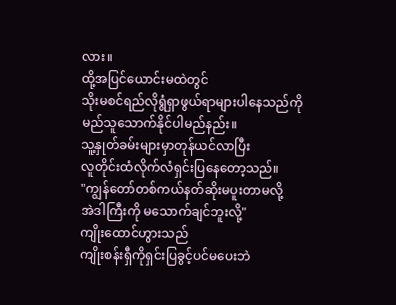လား။
ထို့အပြင်ယောင်းမထဲတွင်
သိုးမစင်ရည်လိုရွံရှာဖွယ်ရာများပါနေသည်ကို မည်သူသောက်နိုင်ပါမည်နည်း။
သူ့နှုတ်ခမ်းများမှာတုန်ယင်လာပြီး
လူတိုင်းထံလိုက်လံရှင်းပြနေတော့သည်။
"ကျွန်တော်တစ်ကယ်နတ်ဆိုးမပူးတာမလို့
အဲဒါကြီးကို မသောက်ချင်ဘူးလို့"
ကျိုးထောင်ဟွားသည်
ကျိုးစန်းရှီကိုရှင်းပြခွင့်ပင်မပေးဘဲ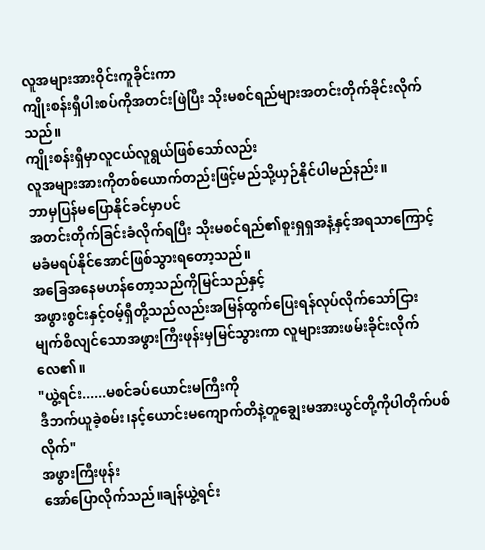လူအများအားဝိုင်းကူခိုင်းကာ
ကျိုးစန်းရှီပါးစပ်ကိုအတင်းဖြဲပြီး သိုးမစင်ရည်များအတင်းတိုက်ခိုင်းလိုက်သည်။
ကျိုးစန်းရှီမှာလူငယ်လူရွယ်ဖြစ်သော်လည်း
လူအများအားကိုတစ်ယောက်တည်းဖြင့်မည်သို့ယှဉ်နိုင်ပါမည်နည်း။
ဘာမှပြန်မပြောနိုင်ခင်မှာပင်
အတင်းတိုက်ခြင်းခံလိုက်ရပြီး သိုးမစင်ရည်၏စူးရှရှအနံ့နှင့်အရသာကြောင့်
မခံမရပ်နိုင်အောင်ဖြစ်သွားရတော့သည်။
အခြေအနေမဟန်တော့သည်ကိုမြင်သည်နှင့်
အဖွားစွင်းနှင့်ဝမ့်ရှီတို့သည်လည်းအမြန်ထွက်ပြေးရန်လုပ်လိုက်သော်ငြား
မျက်စိလျင်သောအဖွားကြီးဖုန်းမှမြင်သွားကာ လူများအားဖမ်းခိုင်းလိုက်လေ၏။
"ယွဲ့ရင်း......မစင်ခပ်ယောင်းမကြီးကို
ဒီဘက်ယူခဲ့စမ်း၊နင့်ယောင်းမကျောက်တိနဲ့တူချွေးမအားယွင်တို့ကိုပါတိုက်ပစ်လိုက်"
အဖွားကြီးဖုန်း
အော်ပြောလိုက်သည်။ချန်ယွဲ့ရင်း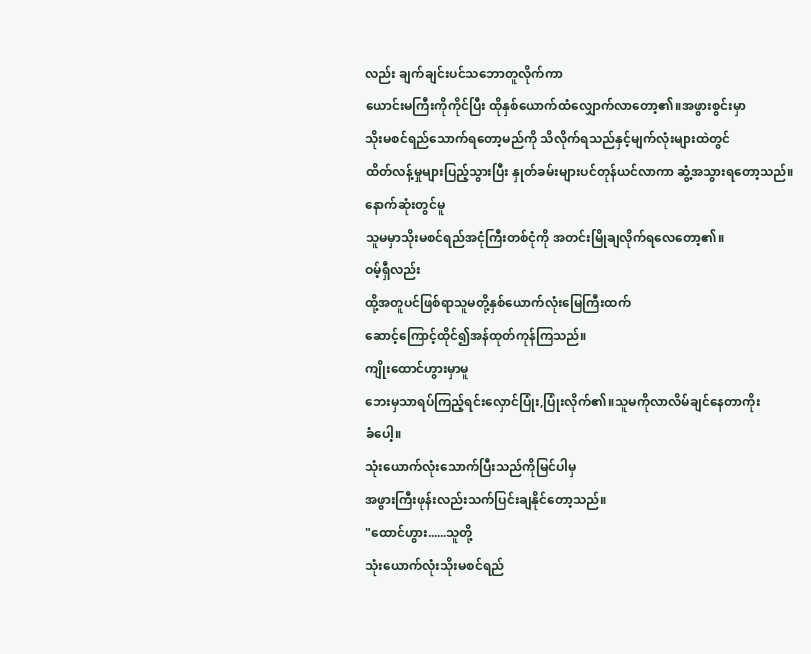လည်း ချက်ချင်းပင်သဘောတူလိုက်ကာ
ယောင်းမကြီးကိုကိုင်ပြီး ထိုနှစ်ယောက်ထံလျှောက်လာတော့၏။အဖွားစွင်းမှာ
သိုးမစင်ရည်သောက်ရတော့မည်ကို သိလိုက်ရသည်နှင့်မျက်လုံးများထဲတွင်
ထိတ်လန့်မှုများပြည့်သွားပြီး နှုတ်ခမ်းများပင်တုန်ယင်လာကာ ဆွံ့အသွားရတော့သည်။
နောက်ဆုံးတွင်မူ
သူမမှာသိုးမစင်ရည်အငုံကြီးတစ်ငုံကို အတင်းမြိုချလိုက်ရလေတော့၏။
ဝမ့်ရှီလည်း
ထို့အတူပင်ဖြစ်ရာသူမတို့နှစ်ယောက်လုံးမြေကြီးထက်
ဆောင့်ကြောင့်ထိုင်၍အန်ထုတ်ကုန်ကြသည်။
ကျိုးထောင်ဟွားမှာမူ
ဘေးမှသာရပ်ကြည့်ရင်းလှောင်ပြုံး,ပြုံးလိုက်၏။သူမကိုလာလိမ်ချင်နေတာကိုး
ခံပေါ့။
သုံးယောက်လုံးသောက်ပြီးသည်ကိုမြင်ပါမှ
အဖွားကြီးဖုန်းလည်းသက်ပြင်းချနိုင်တော့သည်။
"ထောင်ဟွား......သူတို့
သုံးယောက်လုံးသိုးမစင်ရည်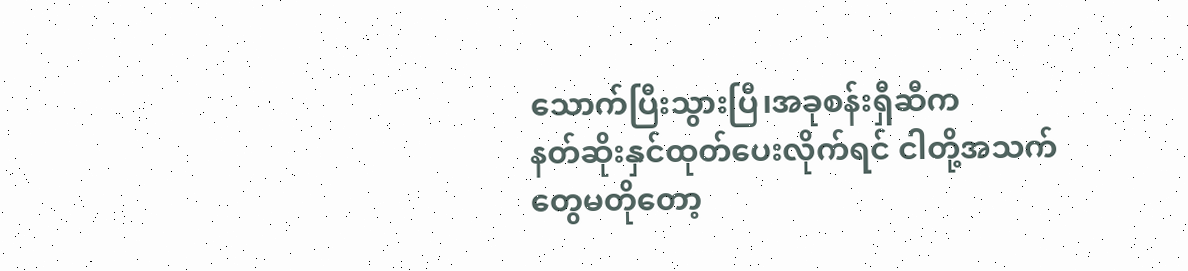သောက်ပြီးသွားပြီ၊အခုစန်းရှီဆီက
နတ်ဆိုးနှင်ထုတ်ပေးလိုက်ရင် ငါတို့အသက်တွေမတိုတော့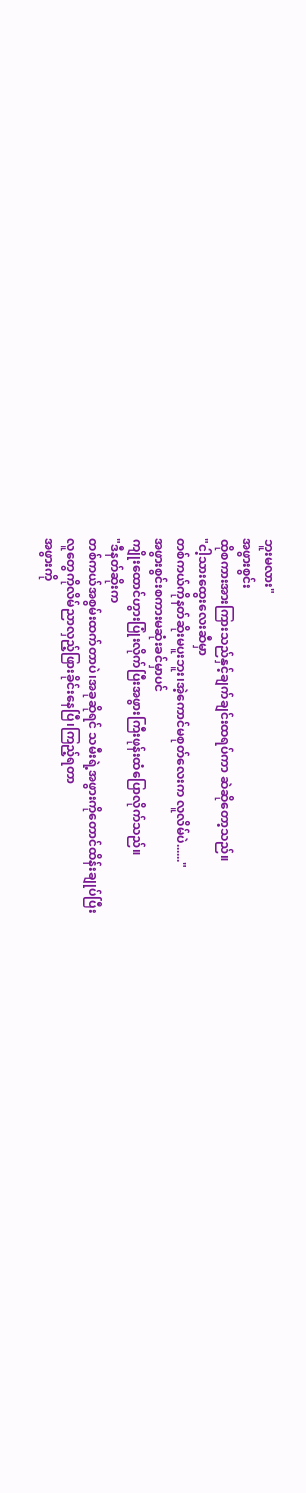ဘူးမလား"
အဖွားစွင်း
ထိုစကားအားကြားသည်နှင့်ချက်ချင်းထရပ်ကာ ဆဲဆိုတော့သည်။
"ငါ့သားထွေးလေးဆီမှာ
တစ်ကယ်ကိုနတ်ဆိုးမပူးဘူး၊အဲ့ကောင်မစုတ်လေးက လူလိမ်ပဲ......"
အဖွားစွင်းစကားမဆုံးခင်မှာပင်
ကျိုးထောင်ဟွားပြုံးလိုက်ပြီးအဖွားကြီးဖုန်းထံပြောလိုက်သည်။
"ဒီနတ်ဆိုးက
တစ်ကယ်အစွမ်းထက်တာပဲ၊အခုဆိုရင် သမီးရဲ့အဖွားကိုတောင်ထိန်းချုပ်ပြီး
လူတွေကိုလိမ်ညာလှည့်ဖြားခိုင်းနေပြီ၊ကြည့်ရတာ
အဖွားကို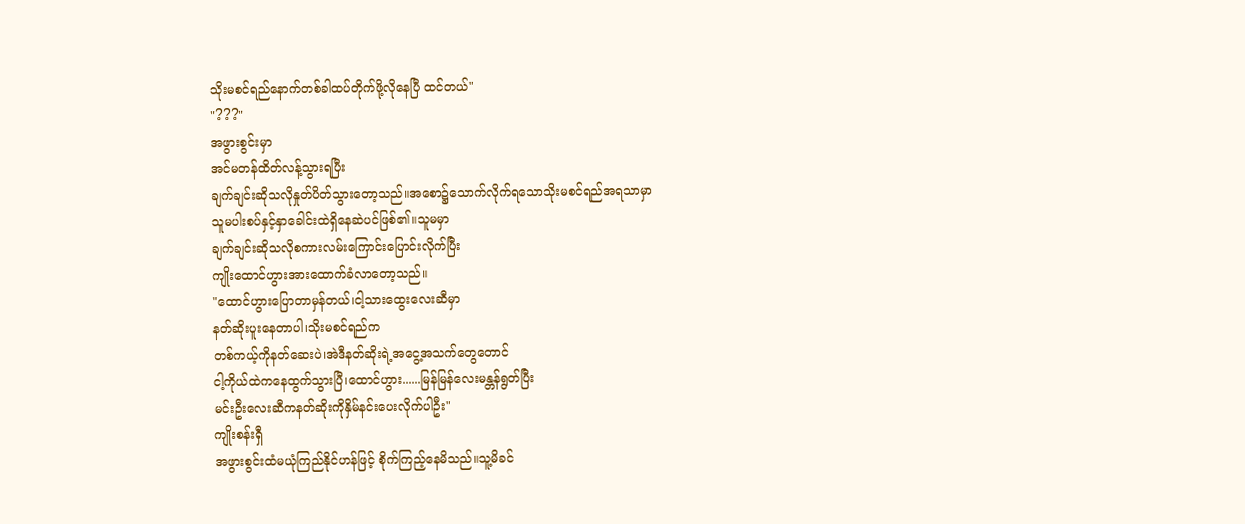သိုးမစင်ရည်နောက်တစ်ခါထပ်တိုက်ဖို့လိုနေပြီ ထင်တယ်"
"???"
အဖွားစွင်းမှာ
အင်မတန်ထိတ်လန့်သွားရပြီး
ချက်ချင်းဆိုသလိုနှုတ်ပိတ်သွားတော့သည်။အစော၌သောက်လိုက်ရသောသိုးမစင်ရည်အရသာမှာ
သူမပါးစပ်နှင့်နှာခေါင်းထဲရှိနေဆဲပင်ဖြစ်၏။သူမမှာ
ချက်ချင်းဆိုသလိုစကားလမ်းကြောင်းပြောင်းလိုက်ပြီး
ကျိုးထောင်ဟွားအားထောက်ခံလာတော့သည်။
"ထောင်ဟွားပြောတာမှန်တယ်၊ငါ့သားထွေးလေးဆီမှာ
နတ်ဆိုးပူးနေတာပါ၊သိုးမစင်ရည်က
တစ်ကယ့်ကိုနတ်ဆေးပဲ၊အဲဒီနတ်ဆိုးရဲ့အငွေ့အသက်တွေတောင်
ငါ့ကိုယ်ထဲကနေထွက်သွားပြီ၊ထောင်ဟွား......မြန်မြန်လေးမန္တန်ရွတ်ပြီး
မင်းဦးလေးဆီကနတ်ဆိုးကိုနှိမ်နင်းပေးလိုက်ပါဦး"
ကျိုးစန်းရှီ
အဖွားစွင်းထံမယုံကြည်နိုင်ဟန်ဖြင့် စိုက်ကြည့်နေမိသည်။သူ့မိခင်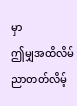မှာ
ဤမျှအထိလိမ်ညာတတ်လိမ့်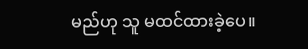မည်ဟု သူ မထင်ထားခဲ့ပေ။